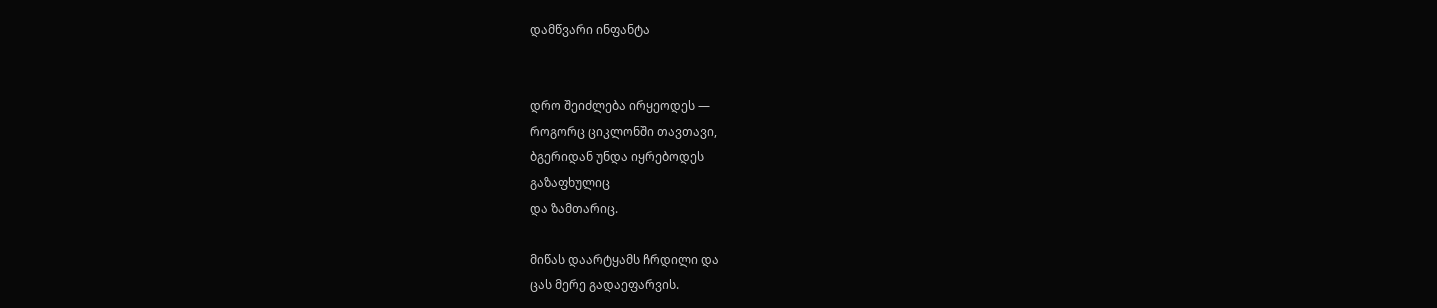დამწვარი ინფანტა


დრო შეიძლება ირყეოდეს —
როგორც ციკლონში თავთავი,
ბგერიდან უნდა იყრებოდეს
გაზაფხულიც
და ზამთარიც.

მიწას დაარტყამს ჩრდილი და
ცას მერე გადაეფარვის.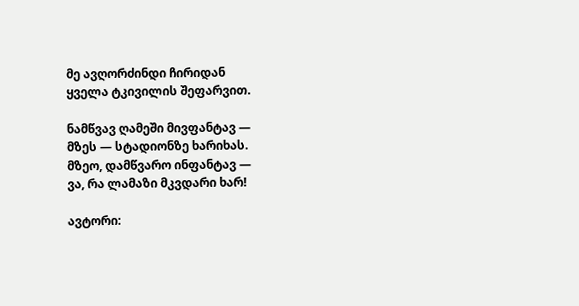მე ავღორძინდი ჩირიდან
ყველა ტკივილის შეფარვით.

ნამწვავ ღამეში მივფანტავ —
მზეს — სტადიონზე ხარიხას.
მზეო, დამწვარო ინფანტავ —
ვა, რა ლამაზი მკვდარი ხარ!

ავტორი: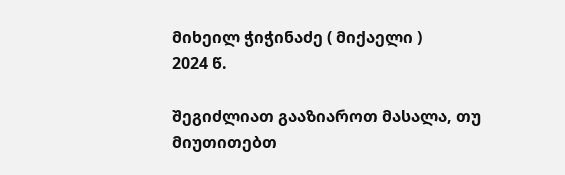მიხეილ ჭიჭინაძე ( მიქაელი )
2024 წ.

შეგიძლიათ გააზიაროთ მასალა, თუ მიუთითებთ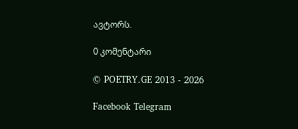ავტორს.

0 კომენტარი

© POETRY.GE 2013 - 2026

Facebook Telegram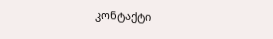კონტაქტი